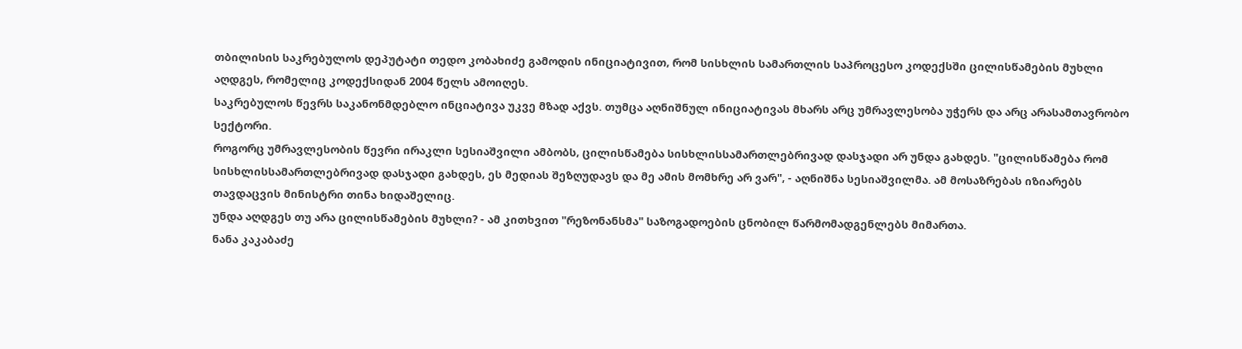თბილისის საკრებულოს დეპუტატი თედო კობახიძე გამოდის ინიციატივით, რომ სისხლის სამართლის საპროცესო კოდექსში ცილისწამების მუხლი აღდგეს, რომელიც კოდექსიდან 2004 წელს ამოიღეს.
საკრებულოს წევრს საკანონმდებლო ინციატივა უკვე მზად აქვს. თუმცა აღნიშნულ ინიციატივას მხარს არც უმრავლესობა უჭერს და არც არასამთავრობო სექტორი.
როგორც უმრავლესობის წევრი ირაკლი სესიაშვილი ამბობს, ცილისწამება სისხლისსამართლებრივად დასჯადი არ უნდა გახდეს. "ცილისწამება რომ სისხლისსამართლებრივად დასჯადი გახდეს, ეს მედიას შეზღუდავს და მე ამის მომხრე არ ვარ", - აღნიშნა სესიაშვილმა. ამ მოსაზრებას იზიარებს თავდაცვის მინისტრი თინა ხიდაშელიც.
უნდა აღდგეს თუ არა ცილისწამების მუხლი? - ამ კითხვით "რეზონანსმა" საზოგადოების ცნობილ წარმომადგენლებს მიმართა.
ნანა კაკაბაძე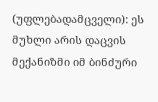(უფლებადამცველი): ეს მუხლი არის დაცვის მექანიზმი იმ ბინძური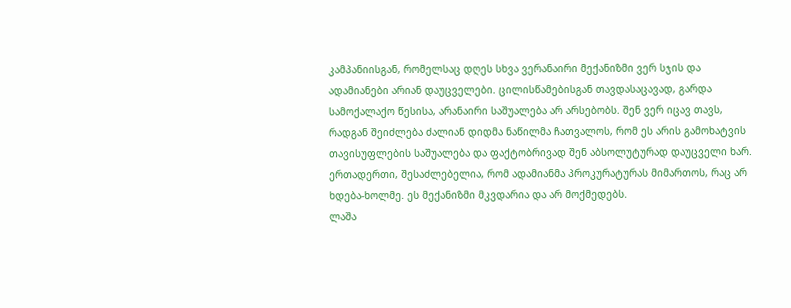კამპანიისგან, რომელსაც დღეს სხვა ვერანაირი მექანიზმი ვერ სჯის და ადამიანები არიან დაუცველები. ცილისწამებისგან თავდასაცავად, გარდა სამოქალაქო წესისა, არანაირი საშუალება არ არსებობს. შენ ვერ იცავ თავს, რადგან შეიძლება ძალიან დიდმა ნაწილმა ჩათვალოს, რომ ეს არის გამოხატვის თავისუფლების საშუალება და ფაქტობრივად შენ აბსოლუტურად დაუცველი ხარ. ერთადერთი, შესაძლებელია, რომ ადამიანმა პროკურატურას მიმართოს, რაც არ ხდება-ხოლმე. ეს მექანიზმი მკვდარია და არ მოქმედებს.
ლაშა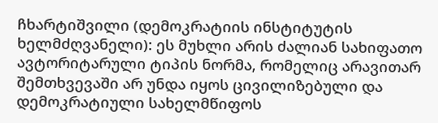ჩხარტიშვილი (დემოკრატიის ინსტიტუტის ხელმძღვანელი): ეს მუხლი არის ძალიან სახიფათო ავტორიტარული ტიპის ნორმა, რომელიც არავითარ შემთხვევაში არ უნდა იყოს ცივილიზებული და დემოკრატიული სახელმწიფოს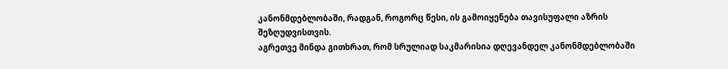კანონმდებლობაში, რადგან, როგორც წესი, ის გამოიყენება თავისუფალი აზრის შეზღუდვისთვის.
აგრეთვე მინდა გითხრათ, რომ სრულიად საკმარისია დღევანდელ კანონმდებლობაში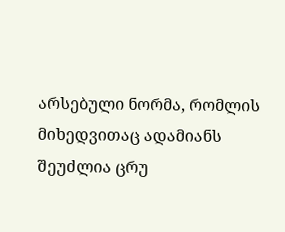არსებული ნორმა, რომლის მიხედვითაც ადამიანს შეუძლია ცრუ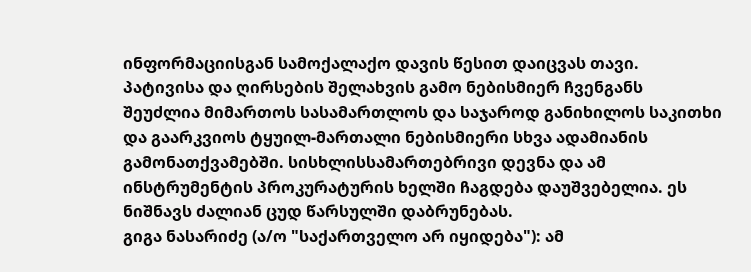ინფორმაციისგან სამოქალაქო დავის წესით დაიცვას თავი. პატივისა და ღირსების შელახვის გამო ნებისმიერ ჩვენგანს შეუძლია მიმართოს სასამართლოს და საჯაროდ განიხილოს საკითხი და გაარკვიოს ტყუილ-მართალი ნებისმიერი სხვა ადამიანის გამონათქვამებში. სისხლისსამართებრივი დევნა და ამ ინსტრუმენტის პროკურატურის ხელში ჩაგდება დაუშვებელია. ეს ნიშნავს ძალიან ცუდ წარსულში დაბრუნებას.
გიგა ნასარიძე (ა/ო "საქართველო არ იყიდება"): ამ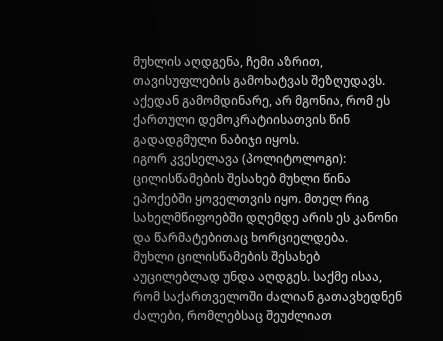მუხლის აღდგენა, ჩემი აზრით, თავისუფლების გამოხატვას შეზღუდავს. აქედან გამომდინარე, არ მგონია, რომ ეს ქართული დემოკრატიისათვის წინ გადადგმული ნაბიჯი იყოს.
იგორ კვესელავა (პოლიტოლოგი): ცილისწამების შესახებ მუხლი წინა ეპოქებში ყოველთვის იყო. მთელ რიგ სახელმწიფოებში დღემდე არის ეს კანონი და წარმატებითაც ხორციელდება.
მუხლი ცილისწამების შესახებ აუცილებლად უნდა აღდგეს. საქმე ისაა, რომ საქართველოში ძალიან გათავხედნენ ძალები, რომლებსაც შეუძლიათ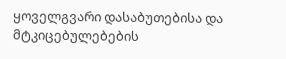ყოველგვარი დასაბუთებისა და მტკიცებულებების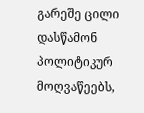გარეშე ცილი დასწამონ პოლიტიკურ მოღვაწეებს,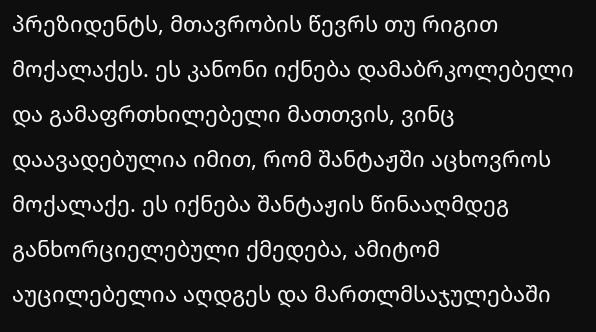პრეზიდენტს, მთავრობის წევრს თუ რიგით მოქალაქეს. ეს კანონი იქნება დამაბრკოლებელი და გამაფრთხილებელი მათთვის, ვინც დაავადებულია იმით, რომ შანტაჟში აცხოვროს მოქალაქე. ეს იქნება შანტაჟის წინააღმდეგ განხორციელებული ქმედება, ამიტომ აუცილებელია აღდგეს და მართლმსაჯულებაში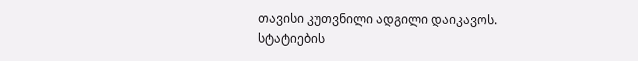თავისი კუთვნილი ადგილი დაიკავოს.
სტატიების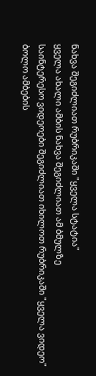ნახვა შეგიძლიათ რუბრიკაში "ყველა სტატია"
ყველა ახალი ამბის ნახვა შეგიძლიათ ამ ბმულზე
საინტერესო ვიდეოები შეგიძლიათ იხილოთ რუბრიკაში "ყველა ვიდეო"
ბოლო ამბების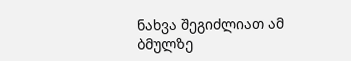ნახვა შეგიძლიათ ამ ბმულზე